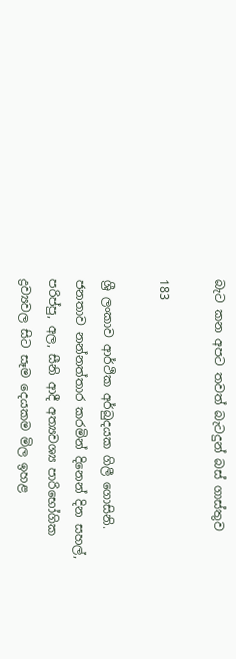බැට කන අපට තවත් බැටදුන් බස් ගාස්තුව

183

ශ්‍රී ලංකාව ආර්ථික අර්බුදයක ගිලී ගොසිනි. ජනතාව නන්නත්තාර කරමින් දිනෙන් දින සහල්, පරිප්පු, අල, සීනි ආදී අත්‍යවශ්‍ය පාරිභෝගික ද්‍රව්‍යවල සිට සෑම දෙයකම මිල ඉහළ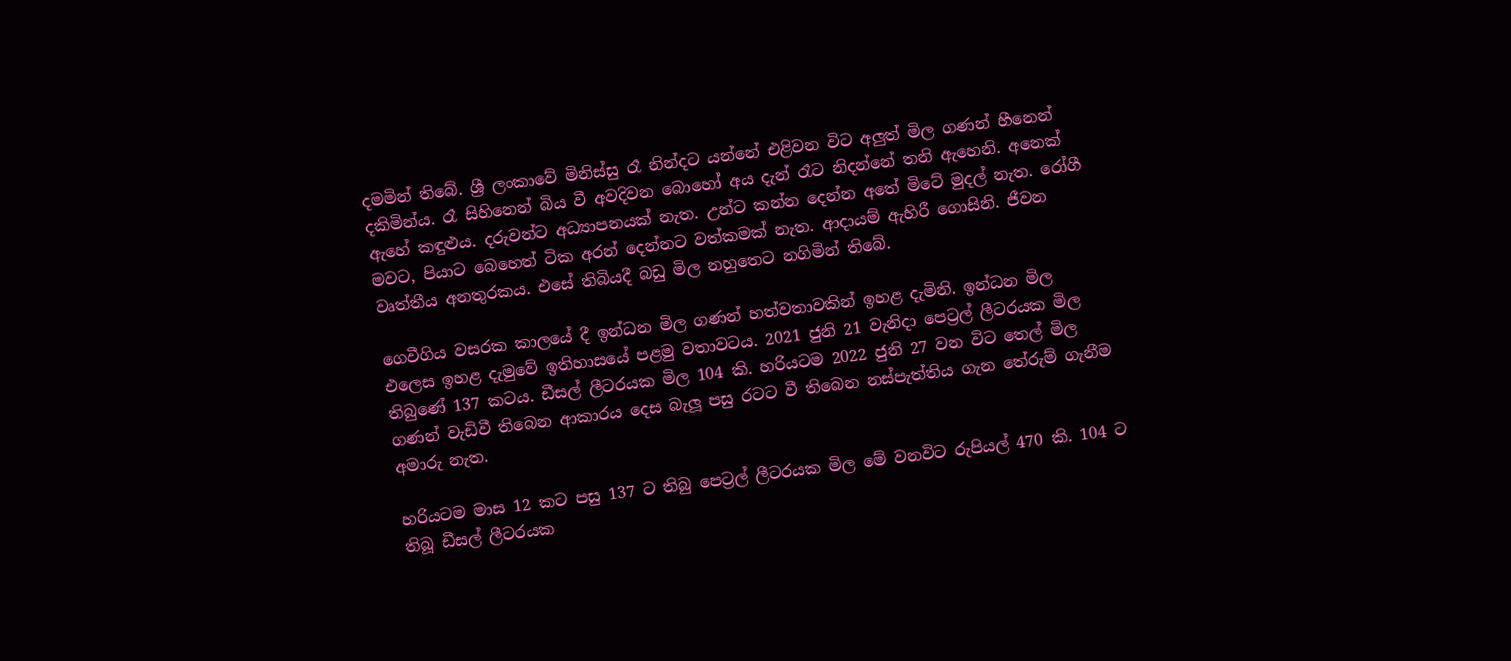දමමින් තිබේ. ශ්‍රී ලංකාවේ මිනිස්සු රෑ නින්දට යන්නේ එළිවන විට අලුත් මිල ගණන් හීනෙන් දකිමින්ය. රෑ සිහිනෙන් බිය වී අවදිවන බොහෝ අය දැන් රෑට නිදන්නේ තනි ඇහෙනි. අනෙක් ඇහේ කඳුළුය. දරුවන්ට අධ්‍යාපනයක් නැත. උන්ට කන්න දෙන්න අතේ මිටේ මුදල් නැත. රෝගී මවට, පියාට බෙහෙත් ටික අරන් දෙන්නට වත්කමක් නැත. ආදායම් ඇහිරී ගොසිනි. ජීවන වෘත්තීය අනතුරකය. එසේ තිබියදී බඩු මිල නහුතෙට නගිමින් තිබේ.

ගෙවීගිය වසරක කාලයේ දී ඉන්ධන මිල ගණන් හත්වතාවකින් ඉහළ දැමිනි. ඉන්ධන මිල එලෙස ඉහළ දැමුවේ ඉතිහාසයේ පළමු වතාවටය. 2021 ජුනි 21 වැනිදා පෙට්‍රල් ලීටරයක මිල තිබුණේ 137 කටය. ඩීසල් ලීටරයක මිල 104 කි. හරියටම 2022 ජුනි 27 වන විට තෙල් මිල ගණන් වැඩිවී තිබෙන ආකාරය දෙස බැලූ පසු රටට වී තිබෙන නස්පැත්තිය ගැන තේරුම් ගැනීම අමාරු නැත.

හරියටම මාස 12 කට පසු 137 ට තිබු පෙට්‍රල් ලීටරයක මිල මේ වනවිට රුපියල් 470 කි. 104 ට තිබූ ඩීසල් ලීටරයක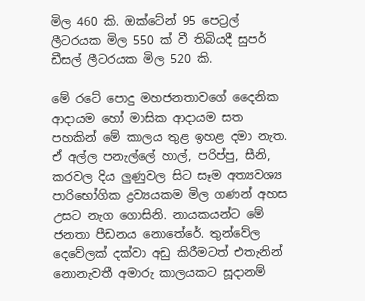මිල 460 කි. ඔක්ටේන් 95 පෙට්‍රල් ලීටරයක මිල 550 ක් වී තිබියදී සුපර් ඩීසල් ලීටරයක මිල 520 කි.

මේ රටේ පොදු මහජනතාවගේ දෛනික ආදායම හෝ මාසික ආදායම සත පහකින් මේ කාලය තුළ ඉහළ දමා නැත. ඒ අල්ල පනැල්ලේ හාල්, පරිප්පු, සීනි, කරවල දිය ලුණුවල සිට සෑම අත්‍යවශ්‍ය පාරිභෝගික ද්‍රව්‍යයකම මිල ගණන් අහස උසට නැග ගොසිනි. නායකයන්ට මේ ජනතා පීඩනය නොතේරේ. තුන්වේල දෙවේලක් දක්වා අඩු කිරීමටත් එතැනින් නොනැවතී අමාරු කාලයකට සූදානම්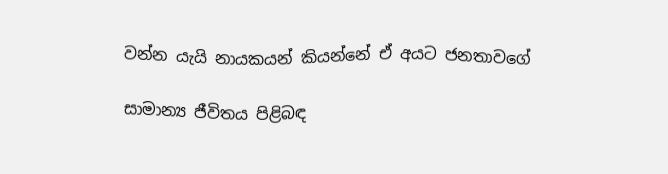වන්න යැයි නායකයන් කියන්නේ ඒ අයට ජනතාවගේ

සාමාන්‍ය ජීවිතය පිළිබඳ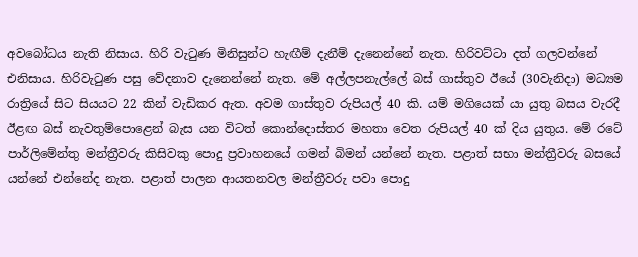අවබෝධය නැති නිසාය. හිරි වැටුණ මිනිසුන්ට හැඟීම් දැනීම් දැනෙන්නේ නැත. හිරිවට්ටා දත් ගලවන්නේ එනිසාය. හිරිවැටුණ පසු වේදනාව දැනෙන්නේ නැත. මේ අල්ලපනැල්ලේ බස් ගාස්තුව ඊයේ (30වැනිදා) මධ්‍යම රාත්‍රියේ සිට සියයට 22 කින් වැඩිකර ඇත. අවම ගාස්තුව රුපියල් 40 කි. යම් මගියෙක් යා යුතු බසය වැරදී ඊළඟ බස් නැවතුම්පොළෙන් බැස යන විටත් කොන්දොස්තර මහතා වෙත රුපියල් 40 ක් දිය යුතුය. මේ රටේ පාර්ලිමේන්තු මන්ත්‍රීවරු කිසිවකු පොදු ප්‍රවාහනයේ ගමන් බිමන් යන්නේ නැත. පළාත් සභා මන්ත්‍රීවරු බසයේ යන්නේ එන්නේද නැත. පළාත් පාලන ආයතනවල මන්ත්‍රීවරු පවා පොදු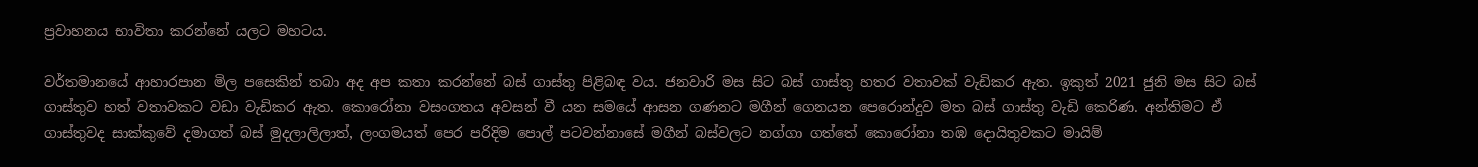ප්‍රවාහනය භාවිතා කරන්නේ යලට මහටය.

වර්තමානයේ ආහාරපාන මිල පසෙකින් තබා අද අප කතා කරන්නේ බස් ගාස්තු පිළිබඳ වය. ජනවාරි මස සිට බස් ගාස්තු හතර වතාවක් වැඩිකර ඇත. ඉකුත් 2021 ජුනි මස සිට බස් ගාස්තුව හත් වතාවකට වඩා වැඩිකර ඇත. කොරෝනා වසංගතය අවසන් වී යන සමයේ ආසන ගණනට මගීන් ගෙනයන පෙරොන්දුව මත බස් ගාස්තු වැඩි කෙරිණ. අන්තිමට ඒ ගාස්තුවද සාක්කුවේ දමාගත් බස් මුදලාලිලාත්, ලංගමයත් පෙර පරිදිම පොල් පටවන්නාසේ මගීන් බස්වලට නග්ගා ගත්තේ කොරෝනා තඹ දොයිතුවකට මායිම්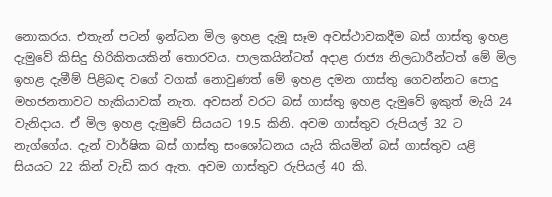නොකරය. එතැන් පටන් ඉන්ධන මිල ඉහළ දැමූ සෑම අවස්ථාවකදීම බස් ගාස්තු ඉහළ දැමුවේ කිසිදු හිරිකිතයකින් තොරවය. පාලකයින්ටත් අදාළ රාජ්‍ය නිලධාරීන්ටත් මේ මිල ඉහළ දැමීම් පිළිබඳ වගේ වගක් නොවුණත් මේ ඉහළ දමන ගාස්තු ගෙවන්නට පොදු මහජනතාවට හැකියාවක් නැත. අවසන් වරට බස් ගාස්තු ඉහළ දැමුවේ ඉකුත් මැයි 24 වැනිදාය. ඒ මිල ඉහළ දැමුවේ සියයට 19.5 කිනි. අවම ගාස්තුව රුපියල් 32 ට නැග්ගේය. දැන් වාර්ෂික බස් ගාස්තු සංශෝධනය යැයි කියමින් බස් ගාස්තුව යළි සියයට 22 කින් වැඩි කර ඇත. අවම ගාස්තුව රුපියල් 40 කි.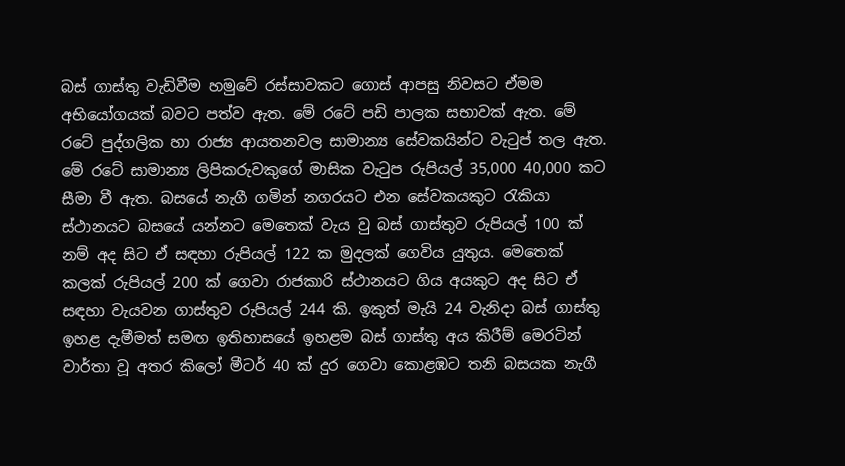බස් ගාස්තු වැඩිවීම හමුවේ රස්සාවකට ගොස් ආපසු නිවසට ඒමම අභියෝගයක් බවට පත්ව ඇත. මේ රටේ පඩි පාලක සභාවක් ඇත. මේ රටේ පුද්ගලික හා රාජ්‍ය ආයතනවල සාමාන්‍ය සේවකයින්ට වැටුප් තල ඇත. මේ රටේ සාමාන්‍ය ලිපිකරුවකුගේ මාසික වැටුප රුපියල් 35,000 40,000 කට සීමා වී ඇත. බසයේ නැගී ගමින් නගරයට එන සේවකයකුට රැකියා ස්ථානයට බසයේ යන්නට මෙතෙක් වැය වු බස් ගාස්තුව රුපියල් 100 ක් නම් අද සිට ඒ සඳහා රුපියල් 122 ක මුදලක් ගෙවිය යුතුය. මෙතෙක් කලක් රුපියල් 200 ක් ගෙවා රාජකාරි ස්ථානයට ගිය අයකුට අද සිට ඒ සඳහා වැයවන ගාස්තුව රුපියල් 244 කි. ඉකුත් මැයි 24 වැනිදා බස් ගාස්තු ඉහළ දැමීමත් සමඟ ඉතිහාසයේ ඉහළම බස් ගාස්තු අය කිරීම් මෙරටින් වාර්තා වූ අතර කිලෝ මීටර් 40 ක් දුර ගෙවා කොළඹට තනි බසයක නැගී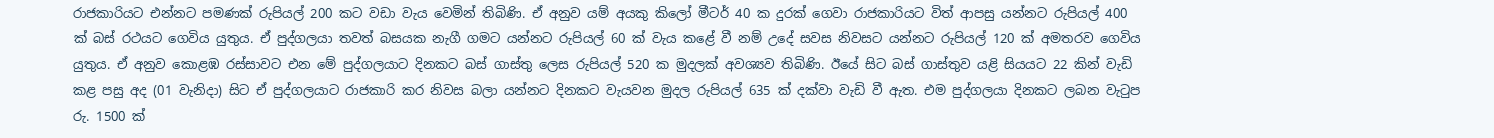රාජකාරියට එන්නට පමණක් රුපියල් 200 කට වඩා වැය වෙමින් තිබිණි. ඒ අනුව යම් අයකු කිලෝ මීටර් 40 ක දුරක් ගෙවා රාජකාරියට විත් ආපසු යන්නට රුපියල් 400 ක් බස් රථයට ගෙවිය යුතුය. ඒ පුද්ගලයා තවත් බසයක නැගී ගමට යන්නට රුපියල් 60 ක් වැය කළේ වී නම් උදේ සවස නිවසට යන්නට රුපියල් 120 ක් අමතරව ගෙවිය යුතුය. ඒ අනුව කොළඹ රස්සාවට එන මේ පුද්ගලයාට දිනකට බස් ගාස්තු ලෙස රුපියල් 520 ක මුදලක් අවශ්‍යව තිබිණි. ඊයේ සිට බස් ගාස්තුව යළි සියයට 22 කින් වැඩි කළ පසු අද (01 වැනිදා) සිට ඒ පුද්ගලයාට රාජකාරි කර නිවස බලා යන්නට දිනකට වැයවන මුදල රුපියල් 635 ක් දක්වා වැඩි වී ඇත. එම පුද්ගලයා දිනකට ලබන වැටුප රු. 1500 ක්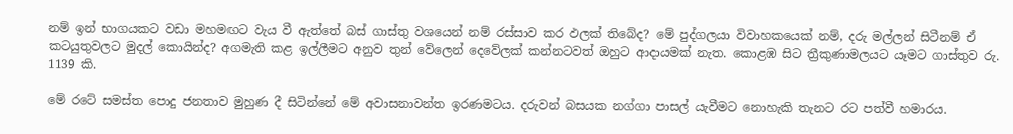නම් ඉන් භාගයකට වඩා මහමඟට වැය වී ඇත්තේ බස් ගාස්තු වශයෙන් නම් රස්සාව කර ඵලක් තිබේද? මේ පුද්ගලයා විවාහකයෙක් නම්, දරු මල්ලන් සිටීනම් ඒ කටයුතුවලට මුදල් කොයින්ද? අගමැති කළ ඉල්ලීමට අනුව තුන් වේලෙන් දෙවේලක් කන්නටවත් ඔහුට ආදායමක් නැත. කොළඹ සිට ත්‍රීකුණාමලයට යෑමට ගාස්තුව රු. 1139 කි.

මේ රටේ සමස්ත පොදු ජනතාව මුහුණ දී සිටින්නේ මේ අවාසනාවන්ත ඉරණමටය. දරුවන් බසයක නග්ගා පාසල් යැවීමට නොහැකි තැනට රට පත්වී හමාරය.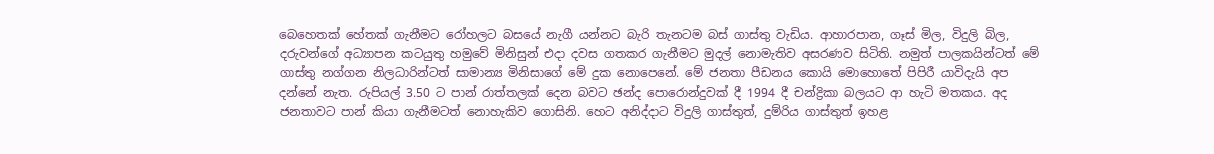බෙහෙතක් හේතක් ගැනීමට රෝහලට බසයේ නැගී යන්නට බැරි තැනටම බස් ගාස්තු වැඩිය. ආහාරපාන, ගෑස් මිල, විදුලි බිල, දරුවන්ගේ අධ්‍යාපන කටයුතු හමුවේ මිනිසුන් එදා දවස ගතකර ගැනීමට මුදල් නොමැතිව අසරණව සිටිති. නමුත් පාලකයින්ටත් මේ ගාස්තු නග්ගන නිලධාරින්ටත් සාමාන්‍ය මිනිසාගේ මේ දුක නොපෙනේ. මේ ජනතා පීඩනය කොයි මොහොතේ පිපිරී යාවිදැයි අප දන්නේ නැත. රුපියල් 3.50 ට පාන් රාත්තලක් දෙන බවට ඡන්ද පොරොන්දුවක් දී 1994 දී චන්ද්‍රිකා බලයට ආ හැටි මතකය. අද ජනතාවට පාන් කියා ගැනීමටත් නොහැකිව ගොසිනි. හෙට අනිද්දාට විදුලි ගාස්තුත්, දුම්රිය ගාස්තුත් ඉහළ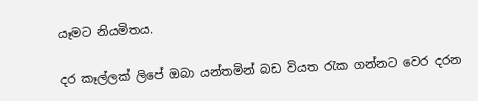යෑමට නියමිතය.

දර කෑල්ලක් ලිපේ ඔබා යන්තමින් බඩ වියත රැක ගන්නට වෙර දරන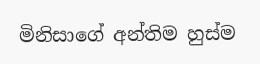මිනිසාගේ අන්තිම හුස්ම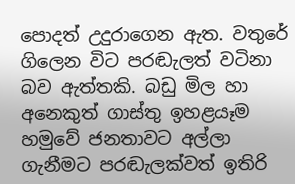පොදත් උදුරාගෙන ඇත. වතුරේ ගිලෙන විට පරඬැලත් වටිනා බව ඇත්තකි. බඩු මිල හා අනෙකුත් ගාස්තු ඉහළයෑම හමුවේ ජනතාවට අල්ලා ගැනීමට පරඬැලක්වත් ඉතිරි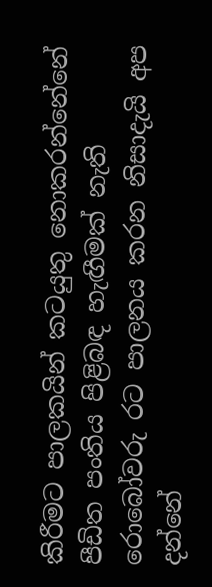කිරීමට පාලකයින් කටයුතු නොකරන්නේනේ පීඩිත පංතිය පිළිබඳ හැඟීමක් නැති රොබෝවරු රට පාලනය කරන නිසාදැයි අප දන්නේ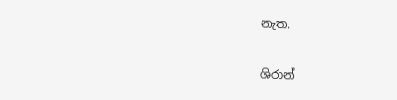නැත.

ශිරාන්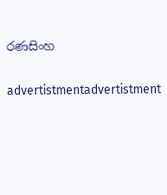රණසිංහ

advertistmentadvertistment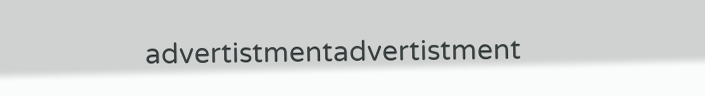advertistmentadvertistment